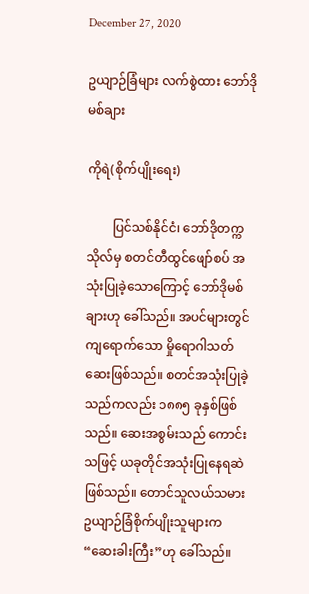December 27, 2020

ဥယျာဉ်ခြံများ လက်စွဲထား ဘော်ဒိုမစ်ချား

ကိုရဲ(စိုက်ပျိုးရေး)

        ပြင်သစ်နိုင်ငံ၊ ဘော်ဒိုတက္ကသိုလ်မှ စတင်တီထွင်ဖျော်စပ် အသုံးပြုခဲ့သောကြောင့် ဘော်ဒိုမစ်ချားဟု ခေါ်သည်။ အပင်များတွင် ကျရောက်သော မှိုရောဂါသတ်ဆေးဖြစ်သည်။ စတင်အသုံးပြုခဲ့သည်ကလည်း ၁၈၈၅ ခုနှစ်ဖြစ်သည်။ ဆေးအစွမ်းသည် ကောင်းသဖြင့် ယခုတိုင်အသုံးပြုနေရဆဲဖြစ်သည်။ တောင်သူလယ်သမား ဥယျာဉ်ခြံစိုက်ပျိုးသူများက “ဆေးခါးကြီး”ဟု ခေါ်သည်။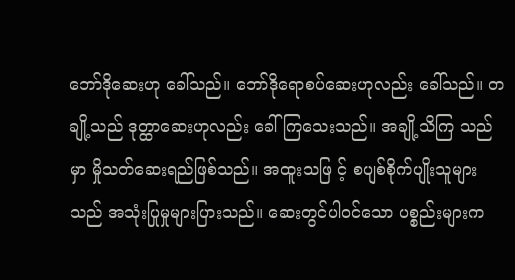ဘော်ဒိုဆေးဟု ခေါ်သည်။ ဘော်ဒိုရောစပ်ဆေးဟုလည်း ခေါ်သည်။ တချို့သည် ဒုတ္ထာဆေးဟုလည်း ခေါ်ကြသေးသည်။ အချို့သိကြ သည်မှာ မှိုသတ်ဆေးရည်ဖြစ်သည်။ အထူးသဖြ င့် စပျစ်စိုက်ပျိုးသူများသည် အသုံးပြုမှုများပြားသည်။ ဆေးတွင်ပါဝင်သော ပစ္စည်းများက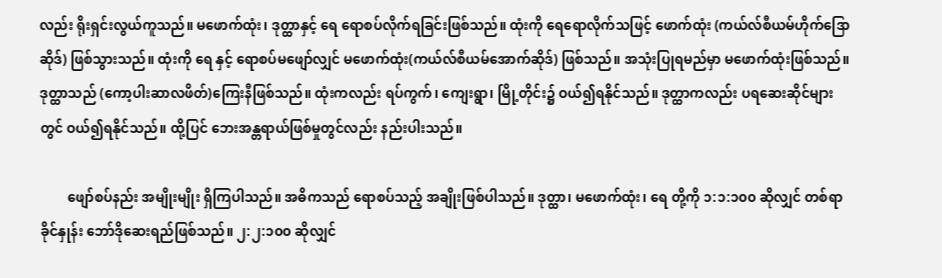လည်း ရိုးရှင်းလွယ်ကူသည်။ မဖောက်ထုံး၊ ဒုတ္ထာနှင့် ရေ ရောစပ်လိုက်ရခြင်းဖြစ်သည်။ ထုံးကို ရေရောလိုက်သဖြင့် ဖောက်ထုံး (ကယ်လ်စီယမ်ဟိုက်ဒြောဆိုဒ်) ဖြစ်သွားသည်။ ထုံးကို ရေ နှင့် ရောစပ်မဖျော်လျှင် မဖောက်ထုံး(ကယ်လ်စီယမ်အောက်ဆိုဒ်) ဖြစ်သည်။ အသုံးပြုရမည်မှာ မဖောက်ထုံးဖြစ်သည်။ ဒုတ္ထာသည် (ကော့ပါးဆာလဖိတ်)ကြေးနီဖြစ်သည်။ ထုံးကလည်း ရပ်ကွက်၊ ကျေးရွာ၊ မြို့တိုင်း၌ ဝယ်၍ရနိုင်သည်။ ဒုတ္ထာကလည်း ပရဆေးဆိုင်များတွင် ဝယ်၍ရနိုင်သည်။ ထို့ပြင် ဘေးအန္တရာယ်ဖြစ်မှုတွင်လည်း နည်းပါးသည်။

        ဖျော်စပ်နည်း အမျိုးမျိုး ရှိကြပါသည်။ အဓိကသည် ရောစပ်သည့် အချိုးဖြစ်ပါသည်။ ဒုတ္ထာ၊ မဖောက်ထုံး၊ ရေ တို့ကို ၁:၁:၁၀၀ ဆိုလျှင် တစ်ရာခိုင်နှုန်း ဘော်ဒိုဆေးရည်ဖြစ်သည်။ ၂:၂:၁၀၀ ဆိုလျှင်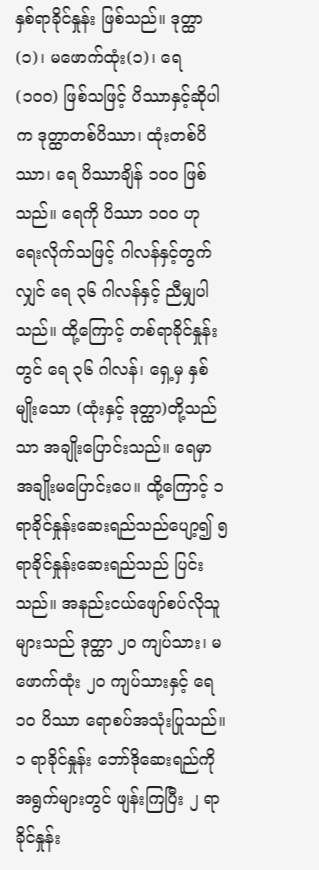နှစ်ရာခိုင်နှုန်း ဖြစ်သည်။ ဒုတ္ထာ (၁)၊ မဖောက်ထုံး(၁)၊ ရေ (၁၀၀) ဖြစ်သဖြင့် ပိဿာနှင့်ဆိုပါက ဒုတ္ထာတစ်ပိဿာ၊ ထုံးတစ်ပိဿာ၊ ရေ ပိဿာချိန် ၁၀၀ ဖြစ်သည်။ ရေကို ပိဿာ ၁၀၀ ဟု ရေးလိုက်သဖြင့် ဂါလန်နှင့်တွက်လျှင် ရေ ၃၆ ဂါလန်နှင့် ညီမျှပါသည်။ ထို့ကြောင့် တစ်ရာခိုင်နှုန်းတွင် ရေ ၃၆ ဂါလန်၊ ရှေ့မှ နှစ်မျိုးသော (ထုံးနှင့် ဒုတ္ထာ)တို့သည်သာ အချိုးပြောင်းသည်။ ရေမှာ အချိုးမပြောင်းပေ။ ထို့ကြောင့် ၁ ရာခိုင်နှုန်းဆေးရည်သည်ပျော့၍ ၅ ရာခိုင်နှုန်းဆေးရည်သည် ပြင်းသည်။ အနည်းငယ်ဖျော်စပ်လိုသူများသည် ဒုတ္ထာ ၂၀ ကျပ်သား၊ မဖောက်ထုံး ၂၀ ကျပ်သားနှင့် ရေ ၁၀ ပိဿာ ရောစပ်အသုံးပြုသည်။ ၁ ရာခိုင်နှုန်း ဘော်ဒိုဆေးရည်ကို အရွက်များတွင် ဖျန်းကြပြီး ၂ ရာခိုင်နှုန်း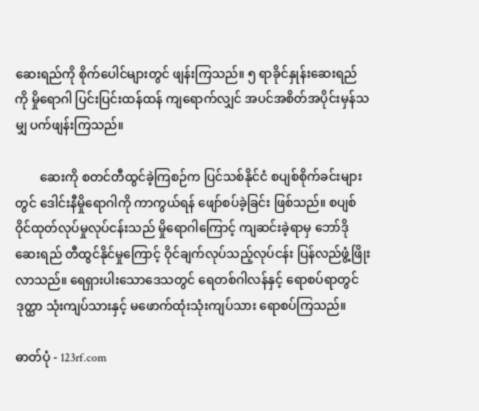ဆေးရည်ကို စိုက်ပေါင်များတွင် ဖျန်းကြသည်။ ၅ ရာခိုင်နှုန်းဆေးရည်ကို မှိုရောဂါ ပြင်းပြင်းထန်ထန် ကျရောက်လျှင် အပင်အစိတ်အပိုင်းမှန်သမျှ ပက်ဖျန်းကြသည်။

        ဆေးကို စတင်တီထွင်ခဲ့ကြစဉ်က ပြင်သစ်နိုင်ငံ စပျစ်စိုက်ခင်းများတွင် ဒေါင်းနီမှိုရောဂါကို ကာကွယ်ရန် ဖျော်စပ်ခဲ့ခြင်း ဖြစ်သည်။ စပျစ်ဝိုင်ထုတ်လုပ်မှုလုပ်ငန်းသည် မှိုရောဂါကြောင့် ကျဆင်းခဲ့ရာမှ ဘော်ဒိုဆေးရည် တီထွင်နိုင်မှုကြောင့် ဝိုင်ချက်လုပ်သည့်လုပ်ငန်း ပြန်လည်ဖွံ့ဖြိုးလာသည်။ ရေရှားပါးသောဒေသတွင် ရေတစ်ဂါလန်နှင့် ရောစပ်ရာတွင် ဒုတ္ထာ သုံးကျပ်သားနှင့် မဖောက်ထုံးသုံးကျပ်သား ရောစပ်ကြသည်။

ဓာတ်ပုံ - 123rf.com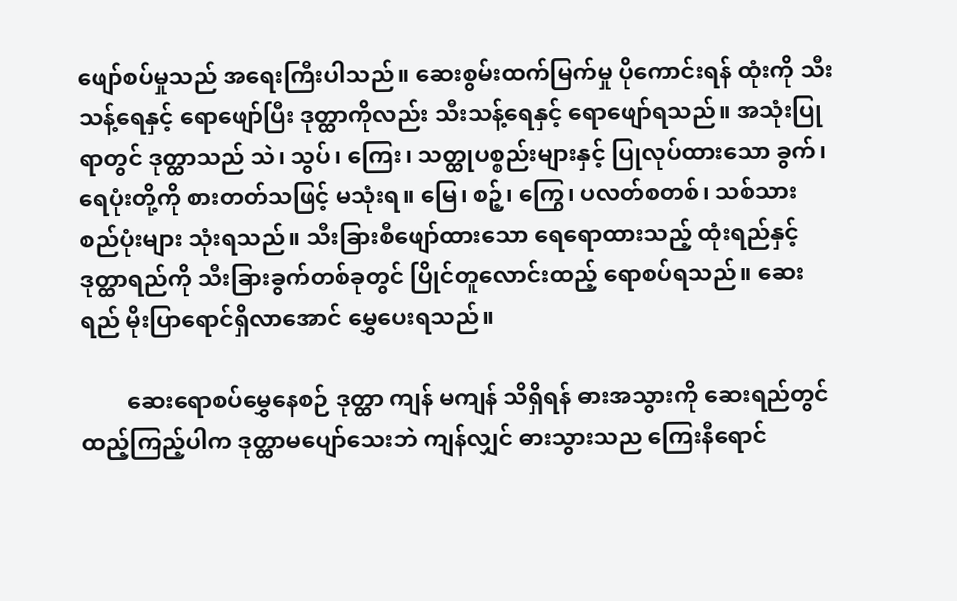ဖျော်စပ်မှုသည် အရေးကြီးပါသည်။ ဆေးစွမ်းထက်မြက်မှု ပိုကောင်းရန် ထုံးကို သီးသန့်ရေနှင့် ရောဖျော်ပြီး ဒုတ္ထာကိုလည်း သီးသန့်ရေနှင့် ရောဖျော်ရသည်။ အသုံးပြုရာတွင် ဒုတ္ထာသည် သဲ၊ သွပ်၊ ကြေး၊ သတ္ထုပစ္စည်းများနှင့် ပြုလုပ်ထားသော ခွက်၊ ရေပုံးတို့ကို စားတတ်သဖြင့် မသုံးရ။ မြေ၊ စဉ့်၊ ကြွေ၊ ပလတ်စတစ်၊ သစ်သားစည်ပုံးများ သုံးရသည်။ သီးခြားစီဖျော်ထားသော ရေရောထားသည့် ထုံးရည်နှင့် ဒုတ္ထာရည်ကို သီးခြားခွက်တစ်ခုတွင် ပြိုင်တူလောင်းထည့် ရောစပ်ရသည်။ ဆေးရည် မိုးပြာရောင်ရှိလာအောင် မွှေပေးရသည်။

        ဆေးရောစပ်မွှေနေစဉ် ဒုတ္ထာ ကျန် မကျန် သိရှိရန် ဓားအသွားကို ဆေးရည်တွင် ထည့်ကြည့်ပါက ဒုတ္ထာမပျော်သေးဘဲ ကျန်လျှင် ဓားသွားသည ကြေးနီရောင်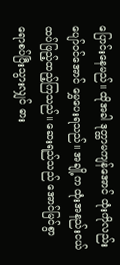ပြောင်းနေမည်။ ထိုအခါ ဒုတ္ထာမကျန်အောင် ထုံးကိုလည်း ပျော်ဝင်အောင် မွှေပေးရသည်။ အချို့က ထုံးအနည်းငယ် ထပ်ဖြည့်ထည့်ကြသည်။ ဆေးရည်သည် အောင်မြင်စွာ ရောစပ်ပြီးသွားလျှင် ဓား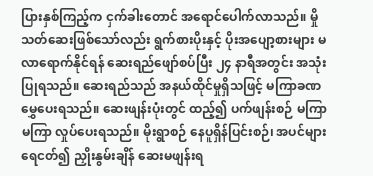ပြားနှစ်ကြည့်က ငှက်ခါးတောင် အရောင်ပေါက်လာသည်။ မှိုသတ်ဆေးဖြစ်သော်လည်း ရွက်စားပိုးနှင့် ပိုးအပျော့စားများ မလာရောက်နိုင်ရန် ဆေးရည်ဖျော်စပ်ပြီး ၂၄ နာရီအတွင်း အသုံးပြုရသည်။ ဆေးရည်သည် အနယ်ထိုင်မှုရှိသဖြင့် မကြာခဏမွှေပေးရသည်။ ဆေးဖျန်းပုံးတွင် ထည့်၍ ပက်ဖျန်းစဉ် မကြာမကြာ လှုပ်ပေးရသည်။ မိုးရွာစဉ် နေပူရှိန်ပြင်းစဉ်၊ အပင်များ ရေငတ်၍ ညှိုးနွမ်းချိန် ဆေးမဖျန်းရ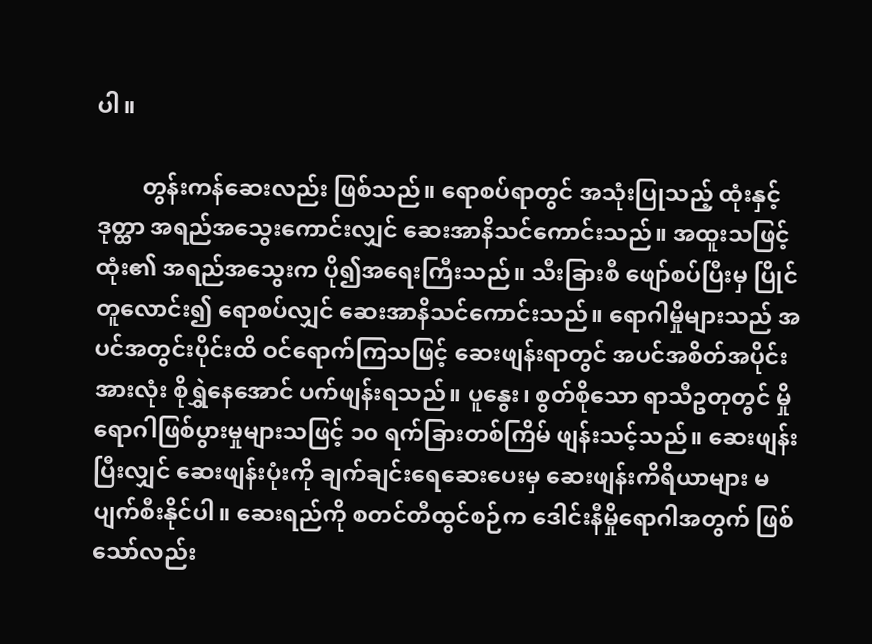ပါ။

        တွန်းကန်ဆေးလည်း ဖြစ်သည်။ ရောစပ်ရာတွင် အသုံးပြုသည့် ထုံးနှင့် ဒုတ္ထာ အရည်အသွေးကောင်းလျှင် ဆေးအာနိသင်ကောင်းသည်။ အထူးသဖြင့် ထုံး၏ အရည်အသွေးက ပို၍အရေးကြီးသည်။ သီးခြားစီ ဖျော်စပ်ပြီးမှ ပြိုင်တူလောင်း၍ ရောစပ်လျှင် ဆေးအာနိသင်ကောင်းသည်။ ရောဂါမှိုများသည် အပင်အတွင်းပိုင်းထိ ဝင်ရောက်ကြသဖြင့် ဆေးဖျန်းရာတွင် အပင်အစိတ်အပိုင်းအားလုံး စိုရွှဲနေအောင် ပက်ဖျန်းရသည်။ ပူနွေး၊ စွတ်စိုသော ရာသီဥတုတွင် မှိုရောဂါဖြစ်ပွားမှုများသဖြင့် ၁၀ ရက်ခြားတစ်ကြိမ် ဖျန်းသင့်သည်။ ဆေးဖျန်းပြီးလျှင် ဆေးဖျန်းပုံးကို ချက်ချင်းရေဆေးပေးမှ ဆေးဖျန်းကိရိယာများ မပျက်စီးနိုင်ပါ။ ဆေးရည်ကို စတင်တီထွင်စဉ်က ဒေါင်းနီမှိုရောဂါအတွက် ဖြစ်သော်လည်း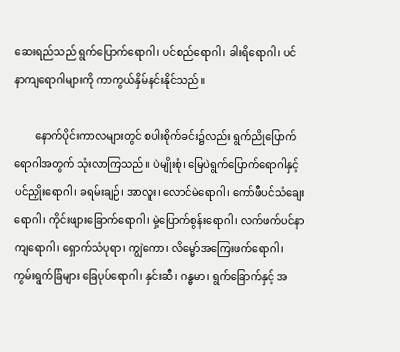ဆေးရည်သည် ရွက်ပြောက်ရောဂါ၊ ပင်စည်ရောဂါ၊ ခါးရိရောဂါ၊ ပင်နာကျရောဂါများကို ကာကွယ်နှိမ်နင်းနိုင်သည်။

        နောက်ပိုင်းကာလများတွင် စပါးစိုက်ခင်း၌လည်း ရွက်ညိုပြောက်ရောဂါအတွက် သုံးလာကြသည်။ ပဲမျိုးစုံ၊ မြေပဲရွက်ပြောက်ရောဂါနှင့် ပင်ညှိုးရောဂါ၊ ခရမ်းချဉ်၊ အာလူး၊ လောင်မဲရောဂါ၊ ကော်ဖီပင်သံချေးရောဂါ၊ ကိုင်းဖျားခြောက်ရောဂါ၊ မှဲ့ပြောက်စွန်းရောဂါ၊ လက်ဖက်ပင်နာကျရောဂါ၊ ရှောက်သံပုရာ၊ ကျွဲကော၊ လိမ္မော်အကြေးဖက်ရောဂါ၊ ကွမ်းရွက်ခြံများ ခြေပုပ်ရောဂါ၊ နှင်းဆီ၊ ဂန္ဓမာ၊ ရွက်ခြောက်နှင့် အ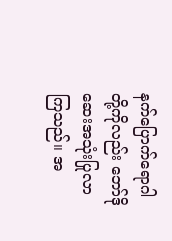နက်ပြောက်ရောဂါတို့ကိုလည်း ဘော်ဒိုဆေးအသုံးပြုလာကြသည်။ အ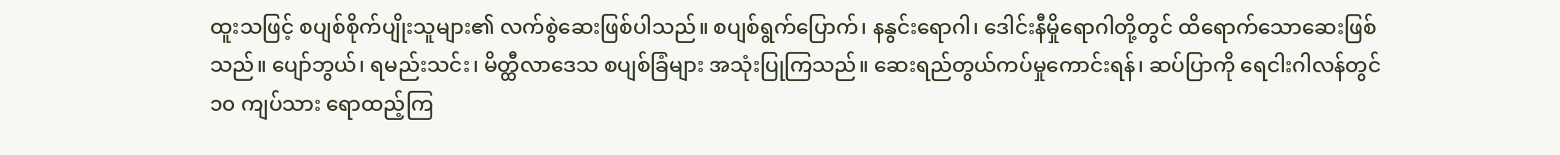ထူးသဖြင့် စပျစ်စိုက်ပျိုးသူများ၏ လက်စွဲဆေးဖြစ်ပါသည်။ စပျစ်ရွက်ပြောက်၊ နနွင်းရောဂါ၊ ဒေါင်းနီမှိုရောဂါတို့တွင် ထိရောက်သောဆေးဖြစ်သည်။ ပျော်ဘွယ်၊ ရမည်းသင်း၊ မိတ္ထီလာဒေသ စပျစ်ခြံများ အသုံးပြုကြသည်။ ဆေးရည်တွယ်ကပ်မှုကောင်းရန်၊ ဆပ်ပြာကို ရေငါးဂါလန်တွင် ၁၀ ကျပ်သား ရောထည့်ကြ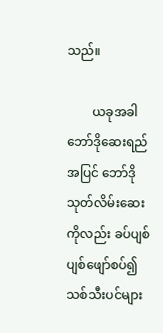သည်။

        ယခုအခါ ဘော်ဒိုဆေးရည်အပြင် ဘော်ဒိုသုတ်လိမ်းဆေးကိုလည်း ခပ်ပျစ်ပျစ်ဖျော်စပ်၍ သစ်သီးပင်များ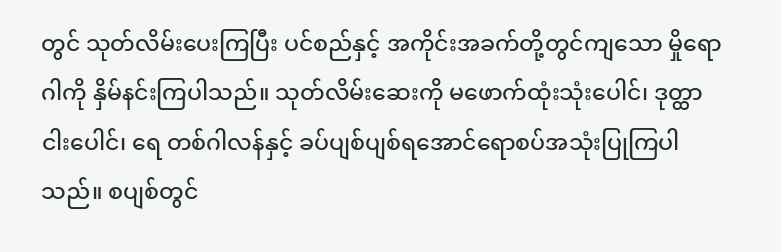တွင် သုတ်လိမ်းပေးကြပြီး ပင်စည်နှင့် အကိုင်းအခက်တို့တွင်ကျသော မှိုရောဂါကို နှိမ်နင်းကြပါသည်။ သုတ်လိမ်းဆေးကို မဖောက်ထုံးသုံးပေါင်၊ ဒုတ္ထာငါးပေါင်၊ ရေ တစ်ဂါလန်နှင့် ခပ်ပျစ်ပျစ်ရအောင်ရောစပ်အသုံးပြုကြပါသည်။ စပျစ်တွင်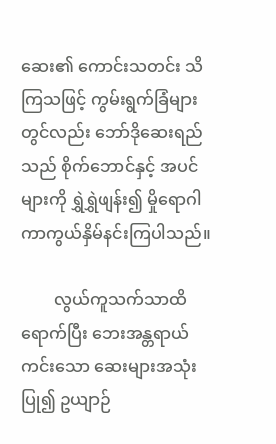ဆေး၏ ကောင်းသတင်း သိကြသဖြင့် ကွမ်းရွက်ခြံများတွင်လည်း ဘော်ဒိုဆေးရည်သည် စိုက်ဘောင်နှင့် အပင်များကို ရွှဲရွှဲဖျန်း၍ မှိုရောဂါ ကာကွယ်နှိမ်နင်းကြပါသည်။

        လွယ်ကူသက်သာထိရောက်ပြီး ဘေးအန္တရာယ်ကင်းသော ဆေးများအသုံးပြု၍ ဥယျာဉ်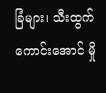ခြံများ၊ သီးထွက်ကောင်းအောင် မှို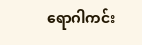ရောဂါကင်း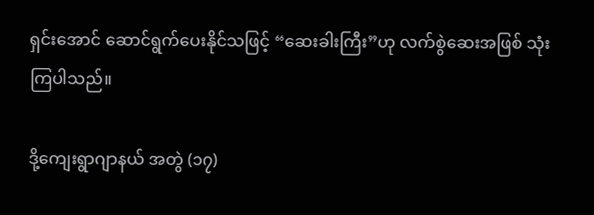ရှင်းအောင် ဆောင်ရွက်ပေးနိုင်သဖြင့် “ဆေးခါးကြီး”ဟု လက်စွဲဆေးအဖြစ် သုံးကြပါသည်။

ဒို့ကျေးရွာဂျာနယ် အတွဲ (၁၇)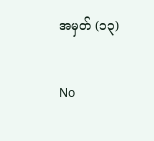အမှတ် (၁၃)

No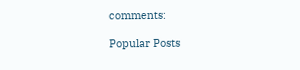comments:

Popular Posts